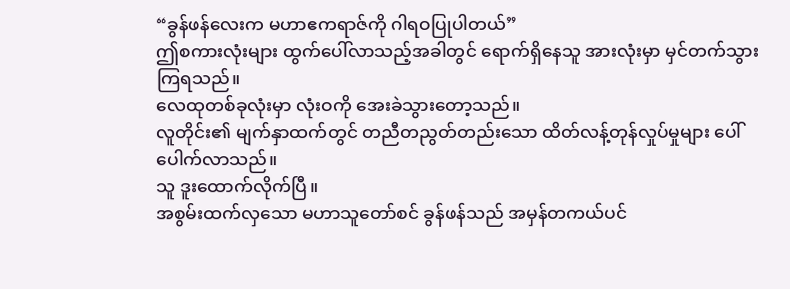“ခွန်ဖန်လေးက မဟာဧကရာဇ်ကို ဂါရဝပြုပါတယ်”
ဤစကားလုံးများ ထွက်ပေါ်လာသည့်အခါတွင် ရောက်ရှိနေသူ အားလုံးမှာ မှင်တက်သွားကြရသည်။
လေထုတစ်ခုလုံးမှာ လုံးဝကို အေးခဲသွားတော့သည်။
လူတိုင်း၏ မျက်နှာထက်တွင် တညီတညွတ်တည်းသော ထိတ်လန့်တုန်လှုပ်မှုများ ပေါ်ပေါက်လာသည်။
သူ ဒူးထောက်လိုက်ပြီ။
အစွမ်းထက်လှသော မဟာသူတော်စင် ခွန်ဖန်သည် အမှန်တကယ်ပင်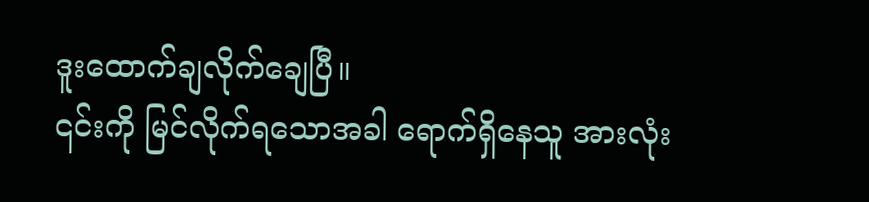ဒူးထောက်ချလိုက်ချေပြီ။
၎င်းကို မြင်လိုက်ရသောအခါ ရောက်ရှိနေသူ အားလုံး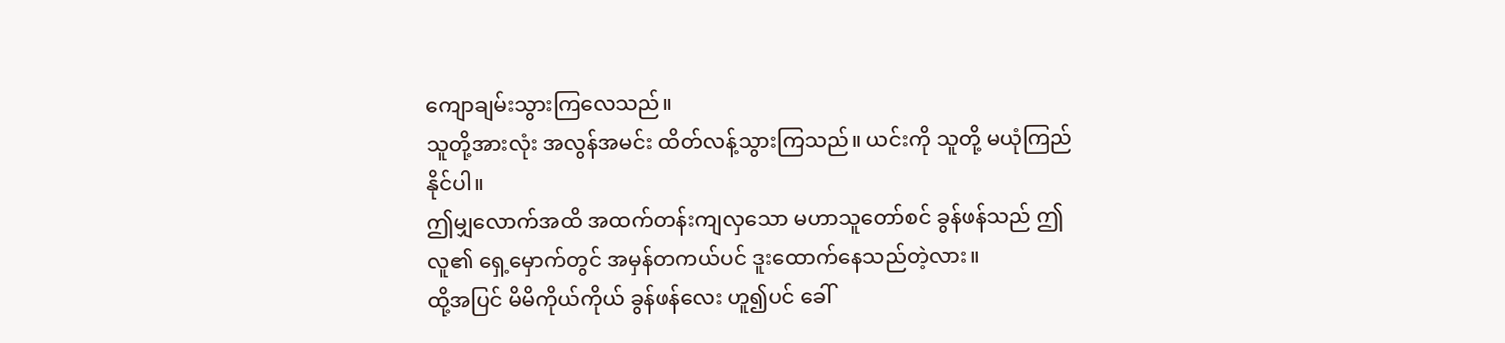ကျောချမ်းသွားကြလေသည်။
သူတို့အားလုံး အလွန်အမင်း ထိတ်လန့်သွားကြသည်။ ယင်းကို သူတို့ မယုံကြည်နိုင်ပါ။
ဤမျှလောက်အထိ အထက်တန်းကျလှသော မဟာသူတော်စင် ခွန်ဖန်သည် ဤလူ၏ ရှေ့မှောက်တွင် အမှန်တကယ်ပင် ဒူးထောက်နေသည်တဲ့လား။
ထို့အပြင် မိမိကိုယ်ကိုယ် ခွန်ဖန်လေး ဟူ၍ပင် ခေါ်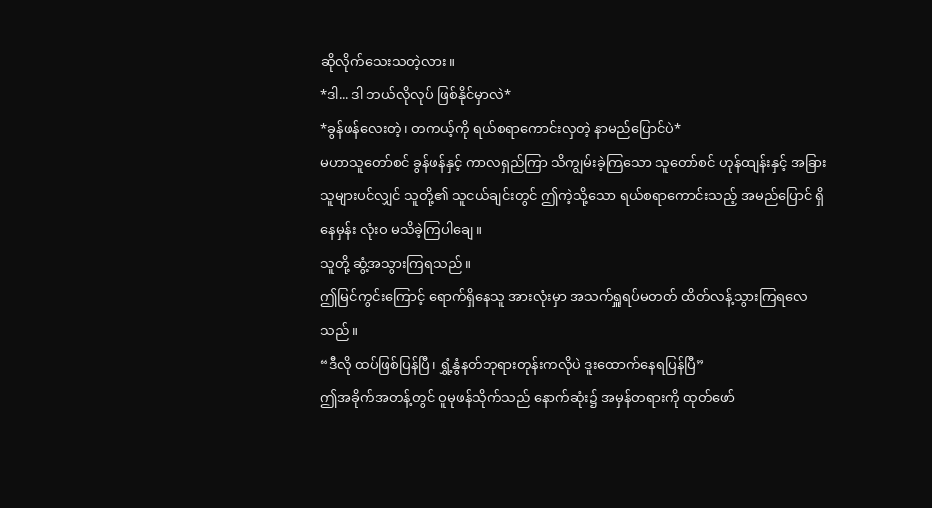ဆိုလိုက်သေးသတဲ့လား။
*ဒါ... ဒါ ဘယ်လိုလုပ် ဖြစ်နိုင်မှာလဲ*
*ခွန်ဖန်လေးတဲ့၊ တကယ့်ကို ရယ်စရာကောင်းလှတဲ့ နာမည်ပြောင်ပဲ*
မဟာသူတော်စင် ခွန်ဖန်နှင့် ကာလရှည်ကြာ သိကျွမ်းခဲ့ကြသော သူတော်စင် ဟုန်ထျန်းနှင့် အခြားသူများပင်လျှင် သူတို့၏ သူငယ်ချင်းတွင် ဤကဲ့သို့သော ရယ်စရာကောင်းသည့် အမည်ပြောင် ရှိနေမှန်း လုံးဝ မသိခဲ့ကြပါချေ။
သူတို့ ဆွံ့အသွားကြရသည်။
ဤမြင်ကွင်းကြောင့် ရောက်ရှိနေသူ အားလုံးမှာ အသက်ရှူရပ်မတတ် ထိတ်လန့်သွားကြရလေသည်။
“ဒီလို ထပ်ဖြစ်ပြန်ပြီ၊ ရွှံ့နွံနတ်ဘုရားတုန်းကလိုပဲ ဒူးထောက်နေရပြန်ပြီ”
ဤအခိုက်အတန့်တွင် ဝူမုဖန်သိုက်သည် နောက်ဆုံး၌ အမှန်တရားကို ထုတ်ဖော်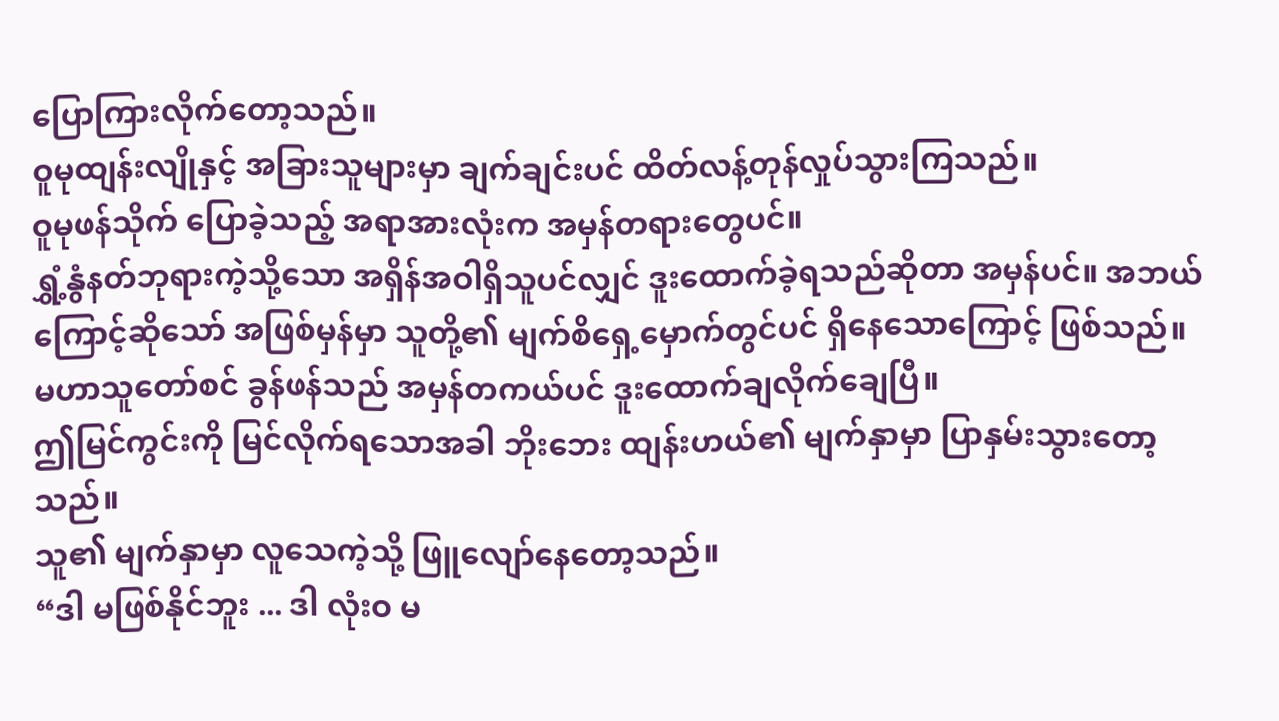ပြောကြားလိုက်တော့သည်။
ဝူမုထျန်းလျိုနှင့် အခြားသူများမှာ ချက်ချင်းပင် ထိတ်လန့်တုန်လှုပ်သွားကြသည်။
ဝူမုဖန်သိုက် ပြောခဲ့သည့် အရာအားလုံးက အမှန်တရားတွေပင်။
ရွှံ့နွံနတ်ဘုရားကဲ့သို့သော အရှိန်အဝါရှိသူပင်လျှင် ဒူးထောက်ခဲ့ရသည်ဆိုတာ အမှန်ပင်။ အဘယ်ကြောင့်ဆိုသော် အဖြစ်မှန်မှာ သူတို့၏ မျက်စိရှေ့မှောက်တွင်ပင် ရှိနေသောကြောင့် ဖြစ်သည်။
မဟာသူတော်စင် ခွန်ဖန်သည် အမှန်တကယ်ပင် ဒူးထောက်ချလိုက်ချေပြီ။
ဤမြင်ကွင်းကို မြင်လိုက်ရသောအခါ ဘိုးဘေး ထျန်းဟယ်၏ မျက်နှာမှာ ပြာနှမ်းသွားတော့သည်။
သူ၏ မျက်နှာမှာ လူသေကဲ့သို့ ဖြူလျော်နေတော့သည်။
“ဒါ မဖြစ်နိုင်ဘူး ... ဒါ လုံးဝ မ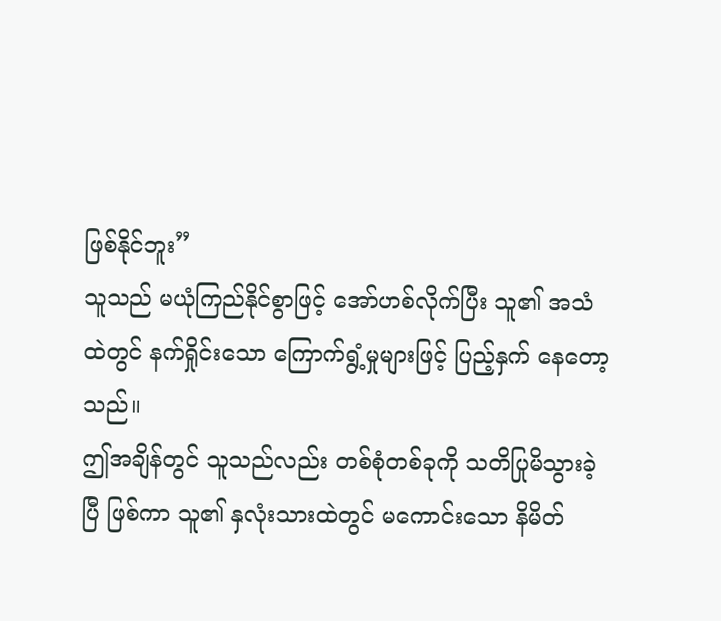ဖြစ်နိုင်ဘူး”
သူသည် မယုံကြည်နိုင်စွာဖြင့် အော်ဟစ်လိုက်ပြီး သူ၏ အသံထဲတွင် နက်ရှိုင်းသော ကြောက်ရွံ့မှုများဖြင့် ပြည့်နှက် နေတော့သည်။
ဤအချိန်တွင် သူသည်လည်း တစ်စုံတစ်ခုကို သတိပြုမိသွားခဲ့ပြီ ဖြစ်ကာ သူ၏ နှလုံးသားထဲတွင် မကောင်းသော နိမိတ်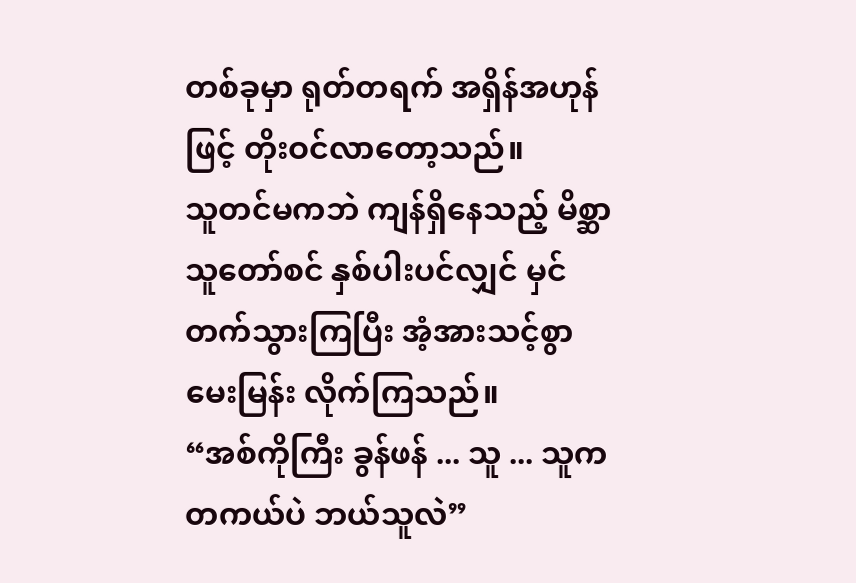တစ်ခုမှာ ရုတ်တရက် အရှိန်အဟုန်ဖြင့် တိုးဝင်လာတော့သည်။
သူတင်မကဘဲ ကျန်ရှိနေသည့် မိစ္ဆာသူတော်စင် နှစ်ပါးပင်လျှင် မှင်တက်သွားကြပြီး အံ့အားသင့်စွာ မေးမြန်း လိုက်ကြသည်။
“အစ်ကိုကြီး ခွန်ဖန် ... သူ ... သူက တကယ်ပဲ ဘယ်သူလဲ”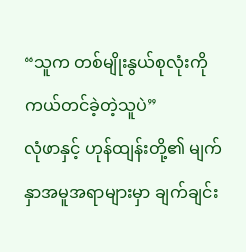“သူက တစ်မျိုးနွယ်စုလုံးကို ကယ်တင်ခဲ့တဲ့သူပဲ”
လုံဖာနှင့် ဟုန်ထျန်းတို့၏ မျက်နှာအမူအရာများမှာ ချက်ချင်း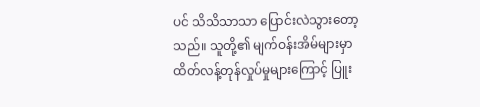ပင် သိသိသာသာ ပြောင်းလဲသွားတော့သည်။ သူတို့၏ မျက်ဝန်းအိမ်များမှာ ထိတ်လန့်တုန်လှုပ်မှုများကြောင့် ပြူး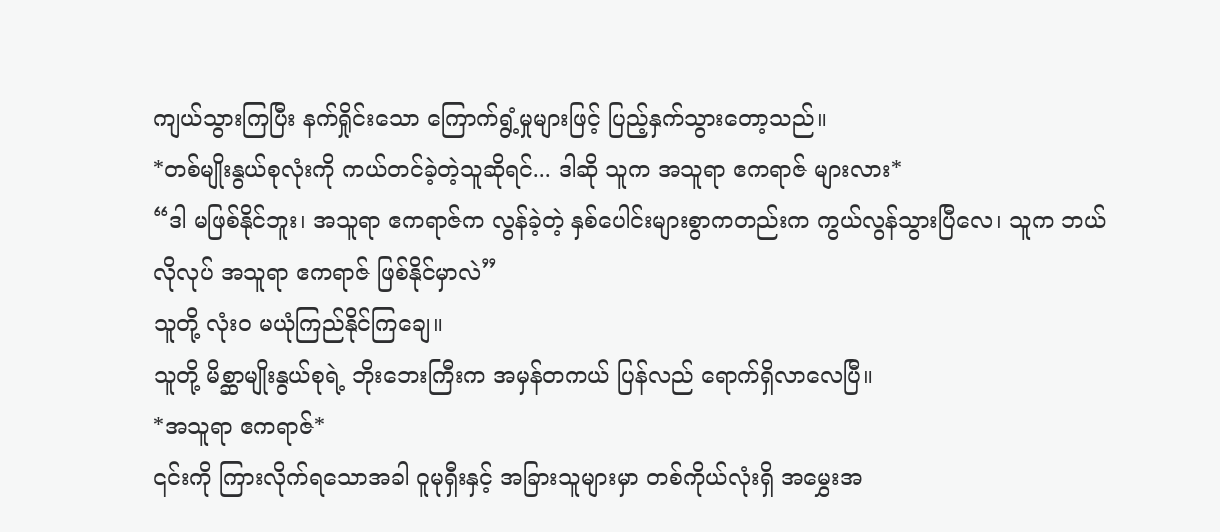ကျယ်သွားကြပြီး နက်ရှိုင်းသော ကြောက်ရွံ့မှုများဖြင့် ပြည့်နှက်သွားတော့သည်။
*တစ်မျိုးနွယ်စုလုံးကို ကယ်တင်ခဲ့တဲ့သူဆိုရင်... ဒါဆို သူက အသူရာ ဧကရာဇ် များလား*
“ဒါ မဖြစ်နိုင်ဘူး၊ အသူရာ ဧကရာဇ်က လွန်ခဲ့တဲ့ နှစ်ပေါင်းများစွာကတည်းက ကွယ်လွန်သွားပြီလေ၊ သူက ဘယ်လိုလုပ် အသူရာ ဧကရာဇ် ဖြစ်နိုင်မှာလဲ”
သူတို့ လုံးဝ မယုံကြည်နိုင်ကြချေ။
သူတို့ မိစ္ဆာမျိုးနွယ်စုရဲ့ ဘိုးဘေးကြီးက အမှန်တကယ် ပြန်လည် ရောက်ရှိလာလေပြီ။
*အသူရာ ဧကရာဇ်*
၎င်းကို ကြားလိုက်ရသောအခါ ဝူမုရှီးနှင့် အခြားသူများမှာ တစ်ကိုယ်လုံးရှိ အမွှေးအ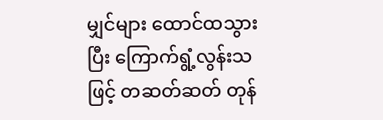မျှင်များ ထောင်ထသွားပြီး ကြောက်ရွံ့လွန်းသဖြင့် တဆတ်ဆတ် တုန်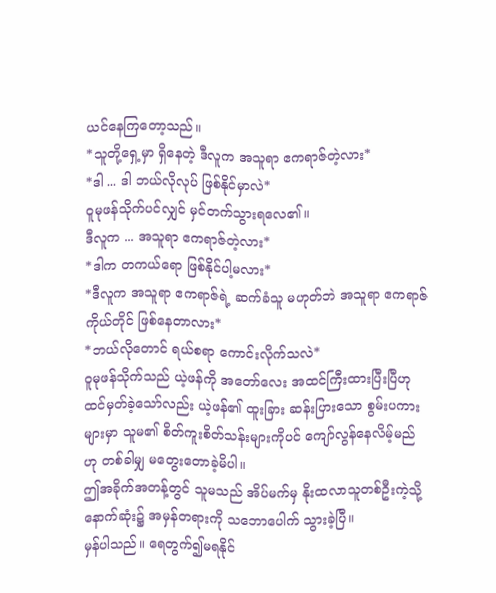ယင်နေကြတော့သည်။
*သူတို့ရှေ့မှာ ရှိနေတဲ့ ဒီလူက အသူရာ ဧကရာဇ်တဲ့လား*
*ဒါ ... ဒါ ဘယ်လိုလုပ် ဖြစ်နိုင်မှာလဲ*
ဝူမုဖန်သိုက်ပင်လျှင် မှင်တက်သွားရလေ၏။
ဒီလူက ... အသူရာ ဧကရာဇ်တဲ့လား*
*ဒါက တကယ်ရော ဖြစ်နိုင်ပါ့မလား*
*ဒီလူက အသူရာ ဧကရာဇ်ရဲ့ ဆက်ခံသူ မဟုတ်ဘဲ အသူရာ ဧကရာဇ် ကိုယ်တိုင် ဖြစ်နေတာလား*
*ဘယ်လိုတောင် ရယ်စရာ ကောင်းလိုက်သလဲ*
ဝူမုဖန်သိုက်သည် ယဲ့ဖန်ကို အတော်လေး အထင်ကြီးထားပြီးပြီဟု ထင်မှတ်ခဲ့သော်လည်း ယဲ့ဖန်၏ ထူးခြား ဆန်းပြားသော စွမ်းပကားများမှာ သူမ၏ စိတ်ကူးစိတ်သန်းများကိုပင် ကျော်လွန်နေလိမ့်မည်ဟု တစ်ခါမျှ မတွေးတောခဲ့မိပါ။
ဤအခိုက်အတန့်တွင် သူမသည် အိပ်မက်မှ နိုးထလာသူတစ်ဦးကဲ့သို့ နောက်ဆုံး၌ အမှန်တရားကို သဘောပေါက် သွားခဲ့ပြီ။
မှန်ပါသည်။ ရေတွက်၍မရနိုင်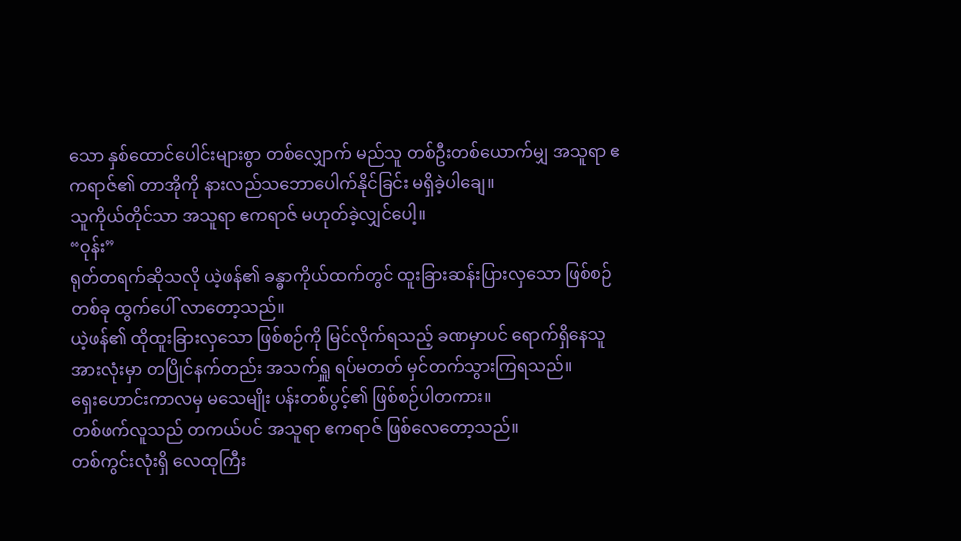သော နှစ်ထောင်ပေါင်းများစွာ တစ်လျှောက် မည်သူ တစ်ဦးတစ်ယောက်မျှ အသူရာ ဧကရာဇ်၏ တာအိုကို နားလည်သဘောပေါက်နိုင်ခြင်း မရှိခဲ့ပါချေ။
သူကိုယ်တိုင်သာ အသူရာ ဧကရာဇ် မဟုတ်ခဲ့လျှင်ပေါ့။
“ဝုန်း”
ရုတ်တရက်ဆိုသလို ယဲ့ဖန်၏ ခန္ဓာကိုယ်ထက်တွင် ထူးခြားဆန်းပြားလှသော ဖြစ်စဉ် တစ်ခု ထွက်ပေါ် လာတော့သည်။
ယဲ့ဖန်၏ ထိုထူးခြားလှသော ဖြစ်စဉ်ကို မြင်လိုက်ရသည့် ခဏမှာပင် ရောက်ရှိနေသူ အားလုံးမှာ တပြိုင်နက်တည်း အသက်ရှူ ရပ်မတတ် မှင်တက်သွားကြရသည်။
ရှေးဟောင်းကာလမှ မသေမျိုး ပန်းတစ်ပွင့်၏ ဖြစ်စဉ်ပါတကား။
တစ်ဖက်လူသည် တကယ်ပင် အသူရာ ဧကရာဇ် ဖြစ်လေတော့သည်။
တစ်ကွင်းလုံးရှိ လေထုကြီး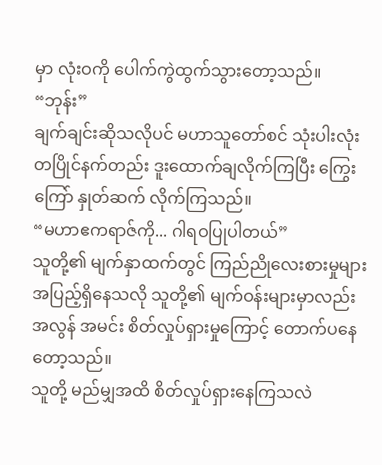မှာ လုံးဝကို ပေါက်ကွဲထွက်သွားတော့သည်။
“ဘုန်း”
ချက်ချင်းဆိုသလိုပင် မဟာသူတော်စင် သုံးပါးလုံး တပြိုင်နက်တည်း ဒူးထောက်ချလိုက်ကြပြီး ကြွေးကြော် နှုတ်ဆက် လိုက်ကြသည်။
“မဟာဧကရာဇ်ကို... ဂါရဝပြုပါတယ်”
သူတို့၏ မျက်နှာထက်တွင် ကြည်ညိုလေးစားမှုများ အပြည့်ရှိနေသလို သူတို့၏ မျက်ဝန်းများမှာလည်း အလွန် အမင်း စိတ်လှုပ်ရှားမှုကြောင့် တောက်ပနေတော့သည်။
သူတို့ မည်မျှအထိ စိတ်လှုပ်ရှားနေကြသလဲ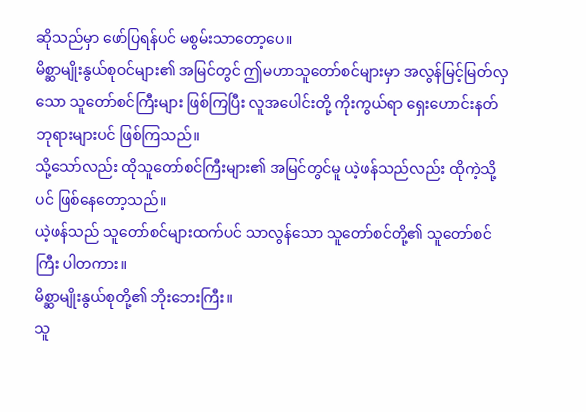ဆိုသည်မှာ ဖော်ပြရန်ပင် မစွမ်းသာတော့ပေ။
မိစ္ဆာမျိုးနွယ်စုဝင်များ၏ အမြင်တွင် ဤမဟာသူတော်စင်များမှာ အလွန်မြင့်မြတ်လှသော သူတော်စင်ကြီးများ ဖြစ်ကြပြီး လူအပေါင်းတို့ ကိုးကွယ်ရာ ရှေးဟောင်းနတ်ဘုရားများပင် ဖြစ်ကြသည်။
သို့သော်လည်း ထိုသူတော်စင်ကြီးများ၏ အမြင်တွင်မူ ယဲ့ဖန်သည်လည်း ထိုကဲ့သို့ပင် ဖြစ်နေတော့သည်။
ယဲ့ဖန်သည် သူတော်စင်များထက်ပင် သာလွန်သော သူတော်စင်တို့၏ သူတော်စင်ကြီး ပါတကား။
မိစ္ဆာမျိုးနွယ်စုတို့၏ ဘိုးဘေးကြီး။
သူ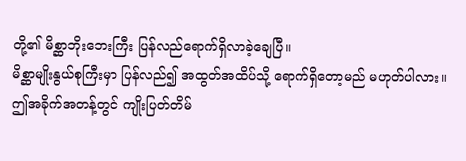တို့၏ မိစ္ဆာဘိုးဘေးကြီး ပြန်လည်ရောက်ရှိလာခဲ့ချေပြီ။
မိစ္ဆာမျိုးနွယ်စုကြီးမှာ ပြန်လည်၍ အထွတ်အထိပ်သို့ ရောက်ရှိတော့မည် မဟုတ်ပါလား။
ဤအခိုက်အတန့်တွင် ကျိုးပြတ်တိမ်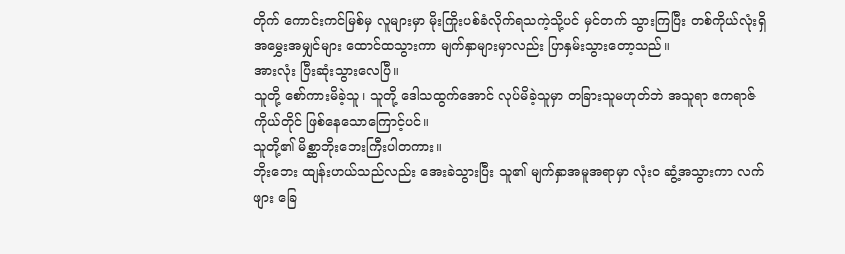တိုက် ကောင်းကင်မြစ်မှ လူများမှာ မိုးကြိုးပစ်ခံလိုက်ရသကဲ့သို့ပင် မှင်တက် သွားကြပြီး တစ်ကိုယ်လုံးရှိ အမွှေးအမျှင်များ ထောင်ထသွားကာ မျက်နှာများမှာလည်း ပြာနှမ်းသွားတော့သည်။
အားလုံး ပြီးဆုံးသွားလေပြီ။
သူတို့ စော်ကားမိခဲ့သူ၊ သူတို့ ဒေါသထွက်အောင် လုပ်မိခဲ့သူမှာ တခြားသူမဟုတ်ဘဲ အသူရာ ဧကရာဇ် ကိုယ်တိုင် ဖြစ်နေသောကြောင့်ပင်။
သူတို့၏ မိစ္ဆာဘိုးဘေးကြီးပါတကား။
ဘိုးဘေး ထျန်းဟယ်သည်လည်း အေးခဲသွားပြီး သူ၏ မျက်နှာအမူအရာမှာ လုံးဝ ဆွံ့အသွားကာ လက်ဖျား ခြေ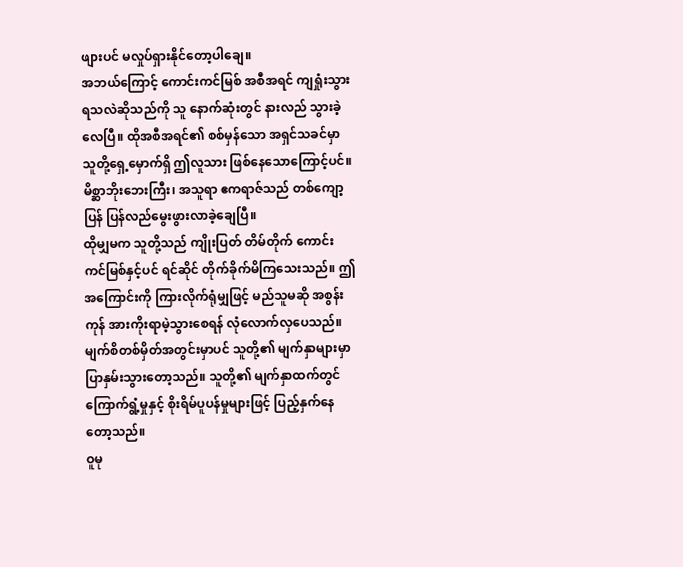ဖျားပင် မလှုပ်ရှားနိုင်တော့ပါချေ။
အဘယ်ကြောင့် ကောင်းကင်မြစ် အစီအရင် ကျရှုံးသွားရသလဲဆိုသည်ကို သူ နောက်ဆုံးတွင် နားလည် သွားခဲ့လေပြီ။ ထိုအစီအရင်၏ စစ်မှန်သော အရှင်သခင်မှာ သူတို့ရှေ့မှောက်ရှိ ဤလူသား ဖြစ်နေသောကြောင့်ပင်။
မိစ္ဆာဘိုးဘေးကြီး၊ အသူရာ ဧကရာဇ်သည် တစ်ကျော့ပြန် ပြန်လည်မွေးဖွားလာခဲ့ချေပြီ။
ထိုမျှမက သူတို့သည် ကျိုးပြတ် တိမ်တိုက် ကောင်းကင်မြစ်နှင့်ပင် ရင်ဆိုင် တိုက်ခိုက်မိကြသေးသည်။ ဤအကြောင်းကို ကြားလိုက်ရုံမျှဖြင့် မည်သူမဆို အစွန်းကုန် အားကိုးရာမဲ့သွားစေရန် လုံလောက်လှပေသည်။
မျက်စိတစ်မှိတ်အတွင်းမှာပင် သူတို့၏ မျက်နှာများမှာ ပြာနှမ်းသွားတော့သည်။ သူတို့၏ မျက်နှာထက်တွင် ကြောက်ရွံ့မှုနှင့် စိုးရိမ်ပူပန်မှုများဖြင့် ပြည့်နှက်နေတော့သည်။
ဝူမု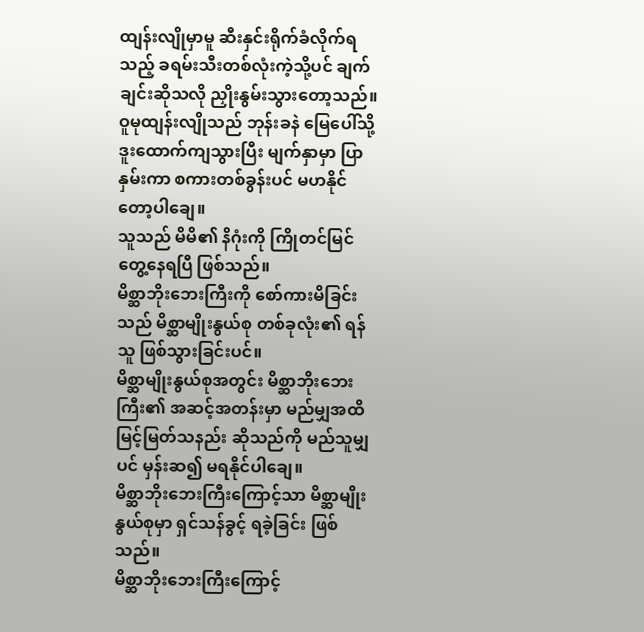ထျန်းလျိုမှာမူ ဆီးနှင်းရိုက်ခံလိုက်ရသည့် ခရမ်းသီးတစ်လုံးကဲ့သို့ပင် ချက်ချင်းဆိုသလို ညှိုးနွမ်းသွားတော့သည်။
ဝူမုထျန်းလျိုသည် ဘုန်းခနဲ မြေပေါ်သို့ ဒူးထောက်ကျသွားပြီး မျက်နှာမှာ ပြာနှမ်းကာ စကားတစ်ခွန်းပင် မဟနိုင်တော့ပါချေ။
သူသည် မိမိ၏ နိဂုံးကို ကြိုတင်မြင်တွေ့နေရပြီ ဖြစ်သည်။
မိစ္ဆာဘိုးဘေးကြီးကို စော်ကားမိခြင်းသည် မိစ္ဆာမျိုးနွယ်စု တစ်ခုလုံး၏ ရန်သူ ဖြစ်သွားခြင်းပင်။
မိစ္ဆာမျိုးနွယ်စုအတွင်း မိစ္ဆာဘိုးဘေးကြီး၏ အဆင့်အတန်းမှာ မည်မျှအထိ မြင့်မြတ်သနည်း ဆိုသည်ကို မည်သူမျှပင် မှန်းဆ၍ မရနိုင်ပါချေ။
မိစ္ဆာဘိုးဘေးကြီးကြောင့်သာ မိစ္ဆာမျိုးနွယ်စုမှာ ရှင်သန်ခွင့် ရခဲ့ခြင်း ဖြစ်သည်။
မိစ္ဆာဘိုးဘေးကြီးကြောင့်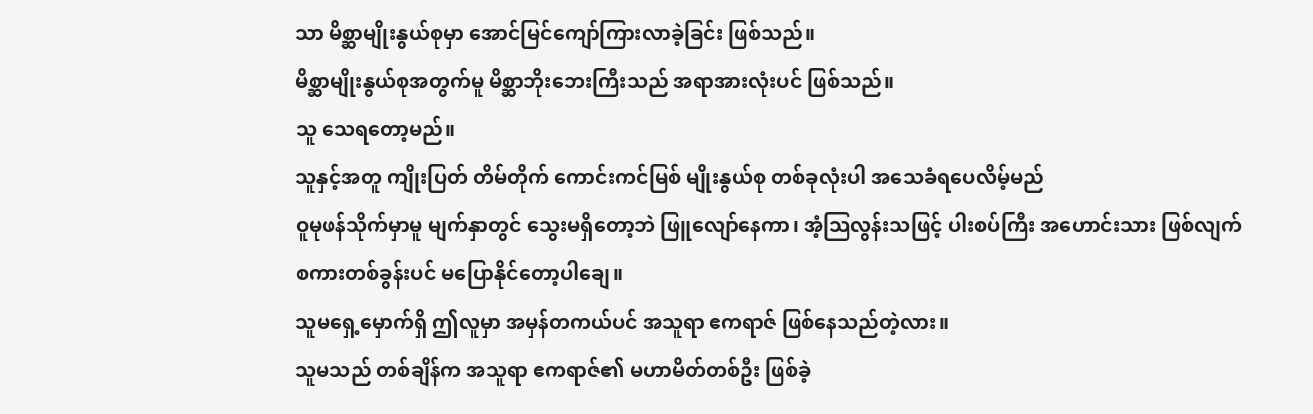သာ မိစ္ဆာမျိုးနွယ်စုမှာ အောင်မြင်ကျော်ကြားလာခဲ့ခြင်း ဖြစ်သည်။
မိစ္ဆာမျိုးနွယ်စုအတွက်မူ မိစ္ဆာဘိုးဘေးကြီးသည် အရာအားလုံးပင် ဖြစ်သည်။
သူ သေရတော့မည်။
သူနှင့်အတူ ကျိုးပြတ် တိမ်တိုက် ကောင်းကင်မြစ် မျိုးနွယ်စု တစ်ခုလုံးပါ အသေခံရပေလိမ့်မည်
ဝူမုဖန်သိုက်မှာမူ မျက်နှာတွင် သွေးမရှိတော့ဘဲ ဖြူလျော်နေကာ၊ အံ့သြလွန်းသဖြင့် ပါးစပ်ကြီး အဟောင်းသား ဖြစ်လျက် စကားတစ်ခွန်းပင် မပြောနိုင်တော့ပါချေ။
သူမရှေ့မှောက်ရှိ ဤလူမှာ အမှန်တကယ်ပင် အသူရာ ဧကရာဇ် ဖြစ်နေသည်တဲ့လား။
သူမသည် တစ်ချိန်က အသူရာ ဧကရာဇ်၏ မဟာမိတ်တစ်ဦး ဖြစ်ခဲ့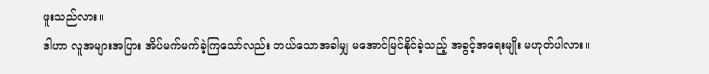ဖူးသည်လား။
ဒါဟာ လူအများအပြား အိပ်မက်မက်ခဲ့ကြသော်လည်း ဘယ်သောအခါမျှ မအောင်မြင်နိုင်ခဲ့သည့် အခွင့်အရေးမျိုး မဟုတ်ပါလား။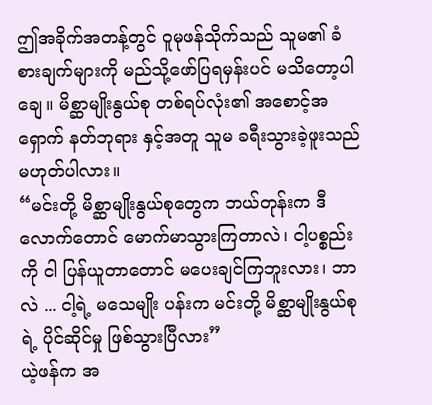ဤအခိုက်အတန့်တွင် ဝူမုဖန်သိုက်သည် သူမ၏ ခံစားချက်များကို မည်သို့ဖော်ပြရမှန်းပင် မသိတော့ပါချေ။ မိစ္ဆာမျိုးနွယ်စု တစ်ရပ်လုံး၏ အစောင့်အရှောက် နတ်ဘုရား နှင့်အတူ သူမ ခရီးသွားခဲ့ဖူးသည် မဟုတ်ပါလား။
“မင်းတို့ မိစ္ဆာမျိုးနွယ်စုတွေက ဘယ်တုန်းက ဒီလောက်တောင် မောက်မာသွားကြတာလဲ၊ ငါ့ပစ္စည်းကို ငါ ပြန်ယူတာတောင် မပေးချင်ကြဘူးလား၊ ဘာလဲ ... ငါ့ရဲ့ မသေမျိုး ပန်းက မင်းတို့ မိစ္ဆာမျိုးနွယ်စုရဲ့ ပိုင်ဆိုင်မှု ဖြစ်သွားပြီလား”
ယဲ့ဖန်က အ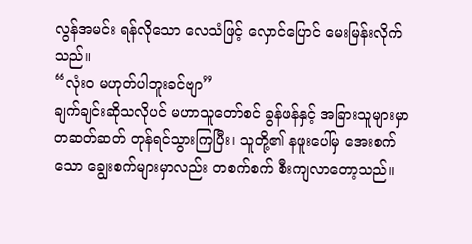လွန်အမင်း ရန်လိုသော လေသံဖြင့် လှောင်ပြောင် မေးမြန်းလိုက်သည်။
“လုံးဝ မဟုတ်ပါဘူးခင်ဗျာ”
ချက်ချင်းဆိုသလိုပင် မဟာသူတော်စင် ခွန်ဖန်နှင့် အခြားသူများမှာ တဆတ်ဆတ် တုန်ရင်သွားကြပြီး၊ သူတို့၏ နဖူးပေါ်မှ အေးစက်သော ချွေးစက်များမှာလည်း တစက်စက် စီးကျလာတော့သည်။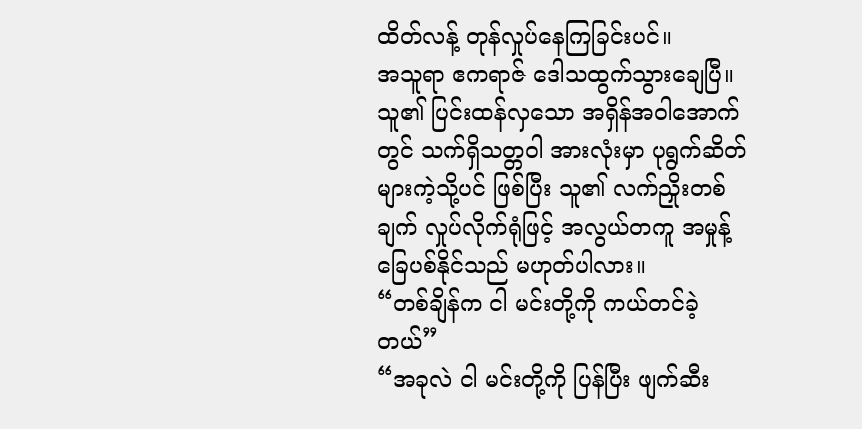ထိတ်လန့် တုန်လှုပ်နေကြခြင်းပင်။
အသူရာ ဧကရာဇ် ဒေါသထွက်သွားချေပြီ။ သူ၏ ပြင်းထန်လှသော အရှိန်အဝါအောက်တွင် သက်ရှိသတ္တဝါ အားလုံးမှာ ပုရွက်ဆိတ်များကဲ့သို့ပင် ဖြစ်ပြီး သူ၏ လက်ညှိုးတစ်ချက် လှုပ်လိုက်ရုံဖြင့် အလွယ်တကူ အမှုန့် ခြေပစ်နိုင်သည် မဟုတ်ပါလား။
“တစ်ချိန်က ငါ မင်းတို့ကို ကယ်တင်ခဲ့တယ်”
“အခုလဲ ငါ မင်းတို့ကို ပြန်ပြီး ဖျက်ဆီး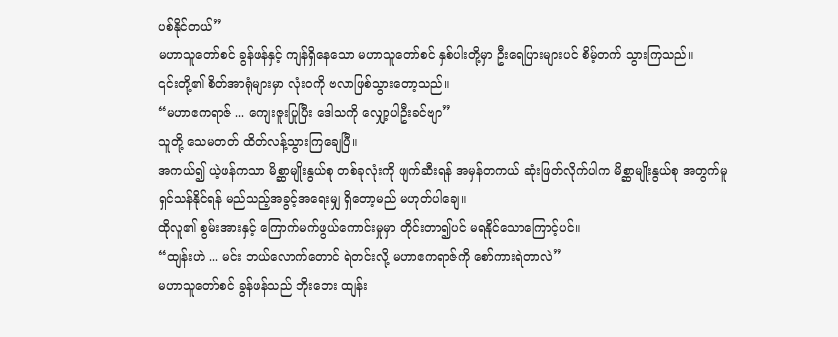ပစ်နိုင်တယ်”
မဟာသူတော်စင် ခွန်ဖန်နှင့် ကျန်ရှိနေသော မဟာသူတော်စင် နှစ်ပါးတို့မှာ ဦးရေပြားများပင် စိမ့်တက် သွားကြသည်။
၎င်းတို့၏ စိတ်အာရုံများမှာ လုံးဝကို ဗလာဖြစ်သွားတော့သည်။
“မဟာဧကရာဇ် ... ကျေးဇူးပြုပြီး ဒေါသကို လျှော့ပါဦးခင်ဗျာ”
သူတို့ သေမတတ် ထိတ်လန့်သွားကြချေပြီ။
အကယ်၍ ယဲ့ဖန်ကသာ မိစ္ဆာမျိုးနွယ်စု တစ်ခုလုံးကို ဖျက်ဆီးရန် အမှန်တကယ် ဆုံးဖြတ်လိုက်ပါက မိစ္ဆာမျိုးနွယ်စု အတွက်မူ ရှင်သန်နိုင်ရန် မည်သည့်အခွင့်အရေးမျှ ရှိတော့မည် မဟုတ်ပါချေ။
ထိုလူ၏ စွမ်းအားနှင့် ကြောက်မက်ဖွယ်ကောင်းမှုမှာ တိုင်းတာ၍ပင် မရနိုင်သောကြောင့်ပင်။
“ထျန်းဟဲ ... မင်း ဘယ်လောက်တောင် ရဲတင်းလို့ မဟာဧကရာဇ်ကို စော်ကားရဲတာလဲ”
မဟာသူတော်စင် ခွန်ဖန်သည် ဘိုးဘေး ထျန်း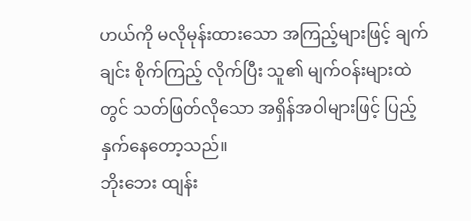ဟယ်ကို မလိုမုန်းထားသော အကြည့်များဖြင့် ချက်ချင်း စိုက်ကြည့် လိုက်ပြီး သူ၏ မျက်ဝန်းများထဲတွင် သတ်ဖြတ်လိုသော အရှိန်အဝါများဖြင့် ပြည့်နှက်နေတော့သည်။
ဘိုးဘေး ထျန်း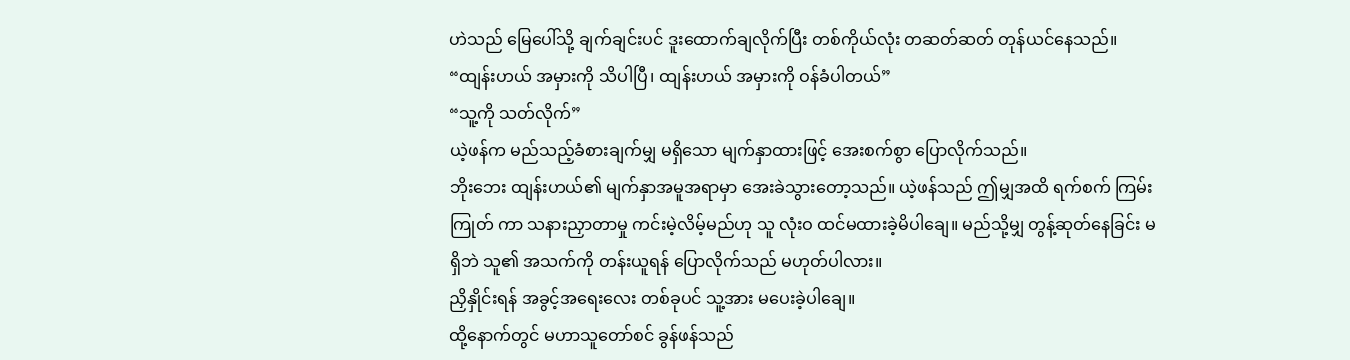ဟဲသည် မြေပေါ်သို့ ချက်ချင်းပင် ဒူးထောက်ချလိုက်ပြီး တစ်ကိုယ်လုံး တဆတ်ဆတ် တုန်ယင်နေသည်။
“ထျန်းဟယ် အမှားကို သိပါပြီ၊ ထျန်းဟယ် အမှားကို ဝန်ခံပါတယ်”
“သူ့ကို သတ်လိုက်”
ယဲ့ဖန်က မည်သည့်ခံစားချက်မျှ မရှိသော မျက်နှာထားဖြင့် အေးစက်စွာ ပြောလိုက်သည်။
ဘိုးဘေး ထျန်းဟယ်၏ မျက်နှာအမူအရာမှာ အေးခဲသွားတော့သည်။ ယဲ့ဖန်သည် ဤမျှအထိ ရက်စက် ကြမ်းကြုတ် ကာ သနားညှာတာမှု ကင်းမဲ့လိမ့်မည်ဟု သူ လုံးဝ ထင်မထားခဲ့မိပါချေ။ မည်သို့မျှ တွန့်ဆုတ်နေခြင်း မရှိဘဲ သူ၏ အသက်ကို တန်းယူရန် ပြောလိုက်သည် မဟုတ်ပါလား။
ညှိနှိုင်းရန် အခွင့်အရေးလေး တစ်ခုပင် သူ့အား မပေးခဲ့ပါချေ။
ထို့နောက်တွင် မဟာသူတော်စင် ခွန်ဖန်သည်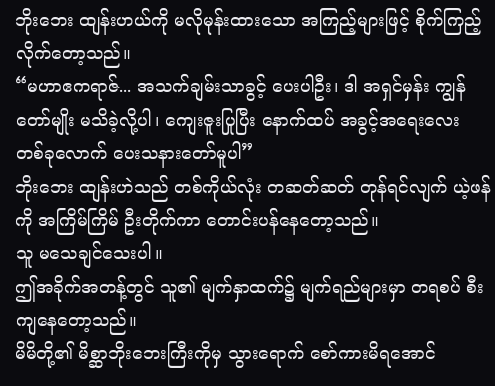ဘိုးဘေး ထျန်းဟယ်ကို မလိုမုန်းထားသော အကြည့်များဖြင့် စိုက်ကြည့် လိုက်တော့သည်။
“မဟာဧကရာဇ်... အသက်ချမ်းသာခွင့် ပေးပါဦး၊ ဒါ အရှင်မှန်း ကျွန်တော်မျိုး မသိခဲ့လို့ပါ၊ ကျေးဇူးပြုပြီး နောက်ထပ် အခွင့်အရေးလေး တစ်ခုလောက် ပေးသနားတော်မူပါ”
ဘိုးဘေး ထျန်းဟဲသည် တစ်ကိုယ်လုံး တဆတ်ဆတ် တုန်ရင်လျက် ယဲ့ဖန်ကို အကြိမ်ကြိမ် ဦးတိုက်ကာ တောင်းပန်နေတော့သည်။
သူ မသေချင်သေးပါ။
ဤအခိုက်အတန့်တွင် သူ၏ မျက်နှာထက်၌ မျက်ရည်များမှာ တရစပ် စီးကျနေတော့သည်။
မိမိတို့၏ မိစ္ဆာဘိုးဘေးကြီးကိုမှ သွားရောက် စော်ကားမိရအောင်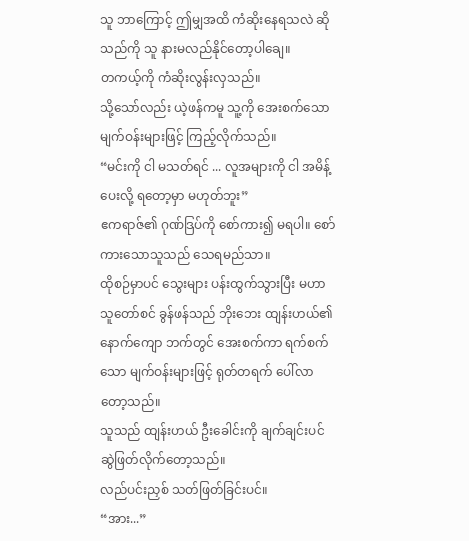သူ ဘာကြောင့် ဤမျှအထိ ကံဆိုးနေရသလဲ ဆိုသည်ကို သူ နားမလည်နိုင်တော့ပါချေ။
တကယ့်ကို ကံဆိုးလွန်းလှသည်။
သို့သော်လည်း ယဲ့ဖန်ကမူ သူ့ကို အေးစက်သော မျက်ဝန်းများဖြင့် ကြည့်လိုက်သည်။
“မင်းကို ငါ မသတ်ရင် ... လူအများကို ငါ အမိန့်ပေးလို့ ရတော့မှာ မဟုတ်ဘူး”
ဧကရာဇ်၏ ဂုဏ်ဒြပ်ကို စော်ကား၍ မရပါ။ စော်ကားသောသူသည် သေရမည်သာ။
ထိုစဉ်မှာပင် သွေးများ ပန်းထွက်သွားပြီး မဟာသူတော်စင် ခွန်ဖန်သည် ဘိုးဘေး ထျန်းဟယ်၏ နောက်ကျော ဘက်တွင် အေးစက်ကာ ရက်စက်သော မျက်ဝန်းများဖြင့် ရုတ်တရက် ပေါ်လာတော့သည်။
သူသည် ထျန်းဟယ် ဦးခေါင်းကို ချက်ချင်းပင် ဆွဲဖြတ်လိုက်တော့သည်။
လည်ပင်းညှစ် သတ်ဖြတ်ခြင်းပင်။
“အား...”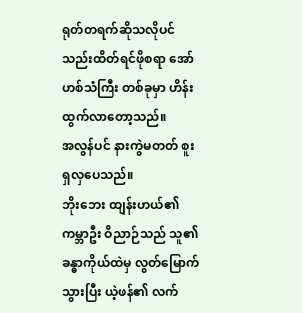ရုတ်တရက်ဆိုသလိုပင် သည်းထိတ်ရင်ဖိုစရာ အော်ဟစ်သံကြီး တစ်ခုမှာ ဟိန်းထွက်လာတော့သည်။
အလွန်ပင် နားကွဲမတတ် စူးရှလှပေသည်။
ဘိုးဘေး ထျန်းဟယ်၏ ကမ္ဘာဦး ဝိညာဉ်သည် သူ၏ ခန္ဓာကိုယ်ထဲမှ လွတ်မြောက်သွားပြီး ယဲ့ဖန်၏ လက်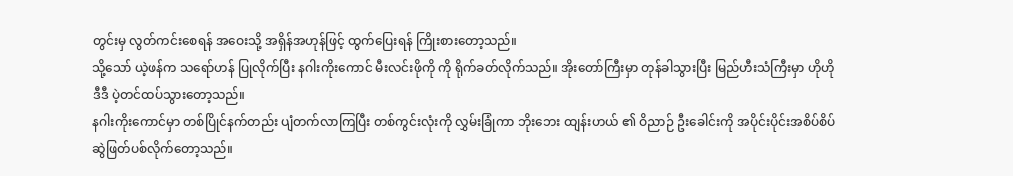တွင်းမှ လွတ်ကင်းစေရန် အဝေးသို့ အရှိန်အဟုန်ဖြင့် ထွက်ပြေးရန် ကြိုးစားတော့သည်။
သို့သော် ယဲ့ဖန်က သရော်ဟန် ပြုလိုက်ပြီး နဂါးကိုးကောင် မီးလင်းဖိုကို ကို ရိုက်ခတ်လိုက်သည်။ အိုးတော်ကြီးမှာ တုန်ခါသွားပြီး မြည်ဟီးသံကြီးမှာ ဟိုဟိုဒီဒီ ပဲ့တင်ထပ်သွားတော့သည်။
နဂါးကိုးကောင်မှာ တစ်ပြိုင်နက်တည်း ပျံတက်လာကြပြီး တစ်ကွင်းလုံးကို လွှမ်းခြုံကာ ဘိုးဘေး ထျန်းဟယ် ၏ ဝိညာဉ် ဦးခေါင်းကို အပိုင်းပိုင်းအစိပ်စိပ် ဆွဲဖြတ်ပစ်လိုက်တော့သည်။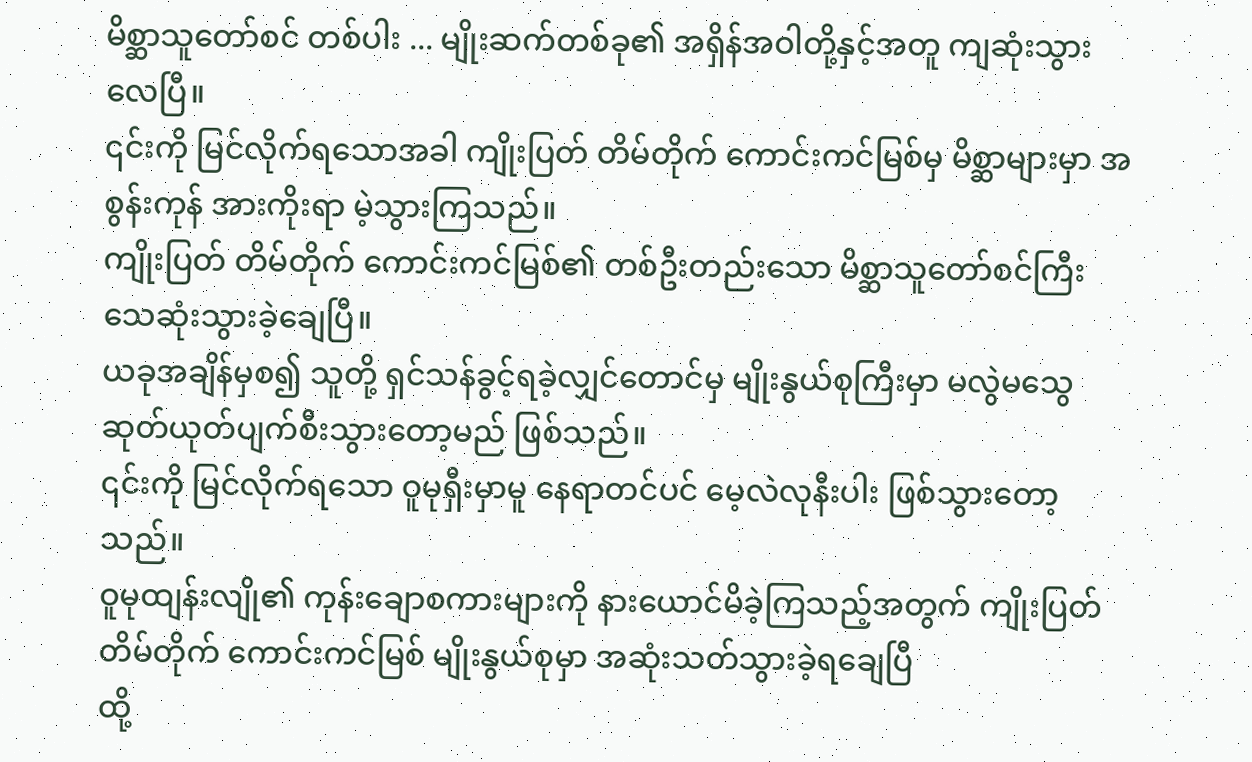မိစ္ဆာသူတော်စင် တစ်ပါး ... မျိုးဆက်တစ်ခု၏ အရှိန်အဝါတို့နှင့်အတူ ကျဆုံးသွားလေပြီ။
၎င်းကို မြင်လိုက်ရသောအခါ ကျိုးပြတ် တိမ်တိုက် ကောင်းကင်မြစ်မှ မိစ္ဆာများမှာ အစွန်းကုန် အားကိုးရာ မဲ့သွားကြသည်။
ကျိုးပြတ် တိမ်တိုက် ကောင်းကင်မြစ်၏ တစ်ဦးတည်းသော မိစ္ဆာသူတော်စင်ကြီး သေဆုံးသွားခဲ့ချေပြီ။
ယခုအချိန်မှစ၍ သူတို့ ရှင်သန်ခွင့်ရခဲ့လျှင်တောင်မှ မျိုးနွယ်စုကြီးမှာ မလွဲမသွေ ဆုတ်ယုတ်ပျက်စီးသွားတော့မည် ဖြစ်သည်။
၎င်းကို မြင်လိုက်ရသော ဝူမုရှီးမှာမူ နေရာတင်ပင် မေ့လဲလုနီးပါး ဖြစ်သွားတော့သည်။
ဝူမုထျန်းလျို၏ ကုန်းချောစကားများကို နားယောင်မိခဲ့ကြသည့်အတွက် ကျိုးပြတ် တိမ်တိုက် ကောင်းကင်မြစ် မျိုးနွယ်စုမှာ အဆုံးသတ်သွားခဲ့ရချေပြီ
ထို့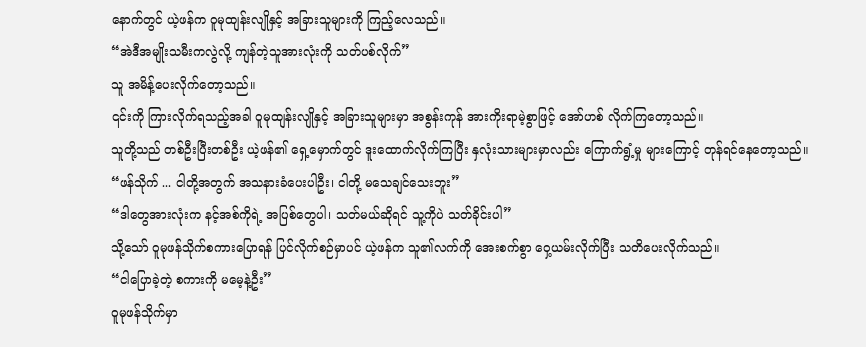နောက်တွင် ယဲ့ဖန်က ဝူမုထျန်းလျိုနှင့် အခြားသူများကို ကြည့်လေသည်။
“အဲဒီအမျိုးသမီးကလွဲလို့ ကျန်တဲ့သူအားလုံးကို သတ်ပစ်လိုက်”
သူ အမိန့်ပေးလိုက်တော့သည်။
၎င်းကို ကြားလိုက်ရသည့်အခါ ဝူမုထျန်းလျိုနှင့် အခြားသူများမှာ အစွန်းကုန် အားကိုးရာမဲ့စွာဖြင့် အော်ဟစ် လိုက်ကြတော့သည်။
သူတို့သည် တစ်ဦးပြီးတစ်ဦး ယဲ့ဖန်၏ ရှေ့မှောက်တွင် ဒူးထောက်လိုက်ကြပြီး နှလုံးသားများမှာလည်း ကြောက်ရွံ့မှု များကြောင့် တုန်ရင်နေတော့သည်။
“ဖန်သိုက် ... ငါတို့အတွက် အသနားခံပေးပါဦး၊ ငါတို့ မသေချင်သေးဘူး”
“ဒါတွေအားလုံးက နင့်အစ်ကိုရဲ့ အပြစ်တွေပါ၊ သတ်မယ်ဆိုရင် သူ့ကိုပဲ သတ်ခိုင်းပါ”
သို့သော် ဝူမုဖန်သိုက်စကားပြောရန် ပြင်လိုက်စဉ်မှာပင် ယဲ့ဖန်က သူ၏လက်ကို အေးစက်စွာ ဝှေ့ယမ်းလိုက်ပြီး သတိပေးလိုက်သည်။
“ငါပြောခဲ့တဲ့ စကားကို မမေ့နဲ့ဦး”
ဝူမုဖန်သိုက်မှာ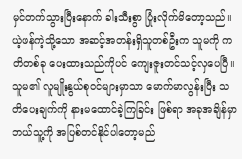မှင်တက်သွားပြီးနောက် ခါးသီးစွာ ပြုံးလိုက်မိတော့သည်။
ယဲ့ဖန်ကဲ့သို့သော အဆင့်အတန်းရှိသူတစ်ဦးက သူမကို ကတိတစ်ခု ပေးထားသည်ကိုပင် ကျေးဇူးတင်သင့်လှပေပြီ။ သူမ၏ လူမျိုးနွယ်စုဝင်များမှာသာ မောက်မာလွန်းပြီး သတိပေးချက်ကို နားမထောင်ခဲ့ကြခြင်း ဖြစ်ရာ အခုအချိန်မှာ ဘယ်သူ့ကို အပြစ်တင်နိုင်ပါတော့မည်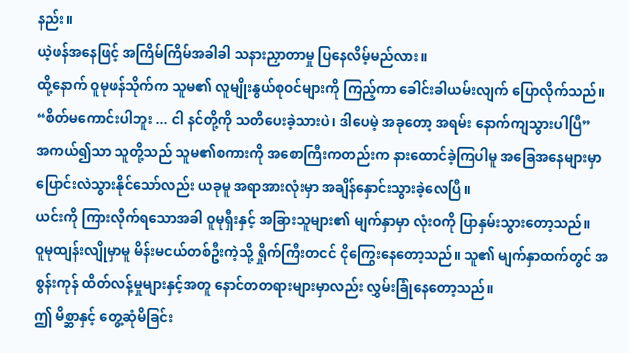နည်း။
ယဲ့ဖန်အနေဖြင့် အကြိမ်ကြိမ်အခါခါ သနားညှာတာမှု ပြနေလိမ့်မည်လား။
ထို့နောက် ဝူမုဖန်သိုက်က သူမ၏ လူမျိုးနွယ်စုဝင်များကို ကြည့်ကာ ခေါင်းခါယမ်းလျက် ပြောလိုက်သည်။
“စိတ်မကောင်းပါဘူး ... ငါ နင်တို့ကို သတိပေးခဲ့သားပဲ၊ ဒါပေမဲ့ အခုတော့ အရမ်း နောက်ကျသွားပါပြီ”
အကယ်၍သာ သူတို့သည် သူမ၏စကားကို အစောကြီးကတည်းက နားထောင်ခဲ့ကြပါမူ အခြေအနေများမှာ ပြောင်းလဲသွားနိုင်သော်လည်း ယခုမူ အရာအားလုံးမှာ အချိန်နှောင်းသွားခဲ့လေပြီ။
ယင်းကို ကြားလိုက်ရသောအခါ ဝူမုရှီးနှင့် အခြားသူများ၏ မျက်နှာမှာ လုံးဝကို ပြာနှမ်းသွားတော့သည်။
ဝူမုထျန်းလျိုမှာမူ မိန်းမငယ်တစ်ဦးကဲ့သို့ ရှိုက်ကြီးတငင် ငိုကြွေးနေတော့သည်။ သူ၏ မျက်နှာထက်တွင် အစွန်းကုန် ထိတ်လန့်မှုများနှင့်အတူ နောင်တတရားများမှာလည်း လွှမ်းခြုံနေတော့သည်။
ဤ မိစ္ဆာနှင့် တွေ့ဆုံမိခြင်း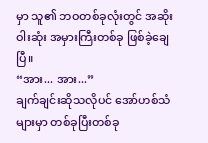မှာ သူ၏ ဘဝတစ်ခုလုံးတွင် အဆိုးဝါးဆုံး အမှားကြီးတစ်ခု ဖြစ်ခဲ့ချေပြီ။
“အား... အား...”
ချက်ချင်းဆိုသလိုပင် အော်ဟစ်သံများမှာ တစ်ခုပြီးတစ်ခု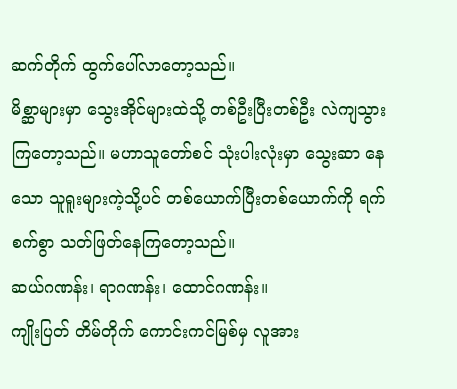ဆက်တိုက် ထွက်ပေါ်လာတော့သည်။
မိစ္ဆာများမှာ သွေးအိုင်များထဲသို့ တစ်ဦးပြီးတစ်ဦး လဲကျသွားကြတော့သည်။ မဟာသူတော်စင် သုံးပါးလုံးမှာ သွေးဆာ နေသော သူရူးများကဲ့သို့ပင် တစ်ယောက်ပြီးတစ်ယောက်ကို ရက်စက်စွာ သတ်ဖြတ်နေကြတော့သည်။
ဆယ်ဂဏန်း၊ ရာဂဏန်း၊ ထောင်ဂဏန်း။
ကျိုးပြတ် တိမ်တိုက် ကောင်းကင်မြစ်မှ လူအား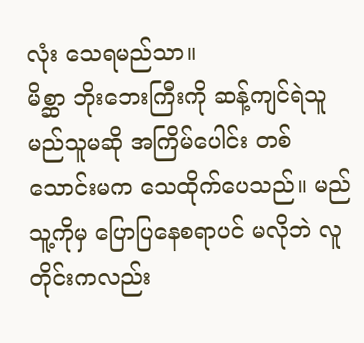လုံး သေရမည်သာ။
မိစ္ဆာ ဘိုးဘေးကြီးကို ဆန့်ကျင်ရဲသူ မည်သူမဆို အကြိမ်ပေါင်း တစ်သောင်းမက သေထိုက်ပေသည်။ မည်သူ့ကိုမှ ပြောပြနေစရာပင် မလိုဘဲ လူတိုင်းကလည်း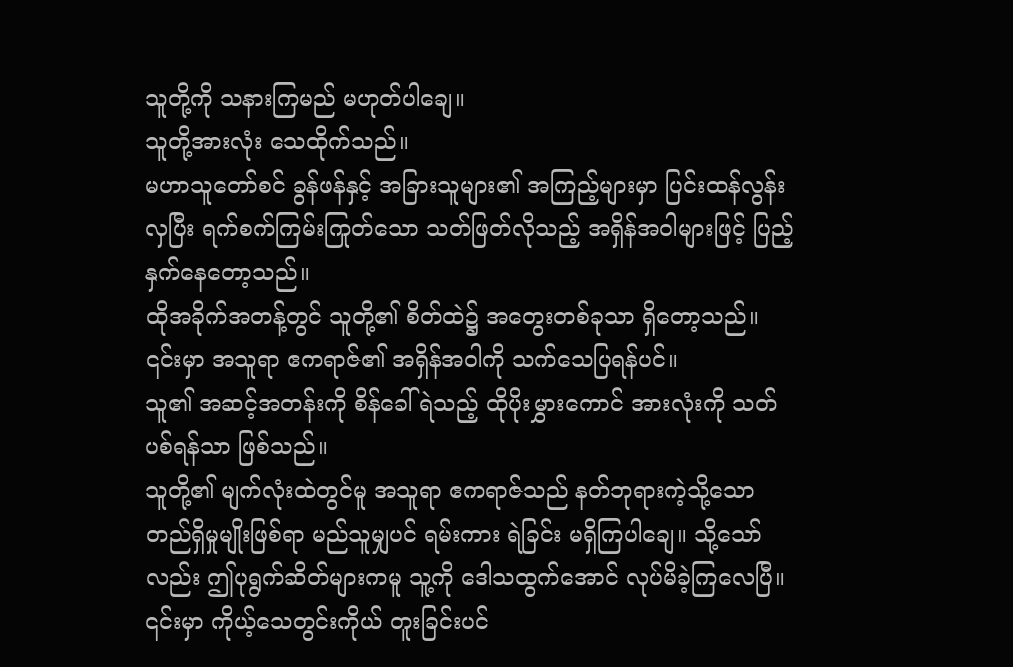သူတို့ကို သနားကြမည် မဟုတ်ပါချေ။
သူတို့အားလုံး သေထိုက်သည်။
မဟာသူတော်စင် ခွန်ဖန်နှင့် အခြားသူများ၏ အကြည့်များမှာ ပြင်းထန်လွန်းလှပြီး ရက်စက်ကြမ်းကြုတ်သော သတ်ဖြတ်လိုသည့် အရှိန်အဝါများဖြင့် ပြည့်နှက်နေတော့သည်။
ထိုအခိုက်အတန့်တွင် သူတို့၏ စိတ်ထဲ၌ အတွေးတစ်ခုသာ ရှိတော့သည်။
၎င်းမှာ အသူရာ ဧကရာဇ်၏ အရှိန်အဝါကို သက်သေပြရန်ပင်။
သူ၏ အဆင့်အတန်းကို စိန်ခေါ်ရဲသည့် ထိုပိုးမွှားကောင် အားလုံးကို သတ်ပစ်ရန်သာ ဖြစ်သည်။
သူတို့၏ မျက်လုံးထဲတွင်မူ အသူရာ ဧကရာဇ်သည် နတ်ဘုရားကဲ့သို့သော တည်ရှိမှုမျိုးဖြစ်ရာ မည်သူမျှပင် ရမ်းကား ရဲခြင်း မရှိကြပါချေ။ သို့သော်လည်း ဤပုရွက်ဆိတ်များကမူ သူ့ကို ဒေါသထွက်အောင် လုပ်မိခဲ့ကြလေပြီ။ ၎င်းမှာ ကိုယ့်သေတွင်းကိုယ် တူးခြင်းပင်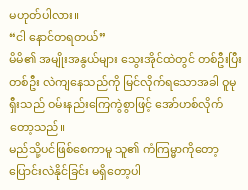မဟုတ်ပါလား။
“ငါ နောင်တရတယ်”
မိမိ၏ အမျိုးအနွယ်များ သွေးအိုင်ထဲတွင် တစ်ဦးပြီးတစ်ဦး လဲကျနေသည်ကို မြင်လိုက်ရသောအခါ ဝူမုရှီးသည် ဝမ်းနည်းကြေကွဲစွာဖြင့် အော်ဟစ်လိုက်တော့သည်။
မည်သို့ပင်ဖြစ်စေကာမူ သူ၏ ကံကြမ္မာကိုတော့ ပြောင်းလဲနိုင်ခြင်း မရှိတော့ပါ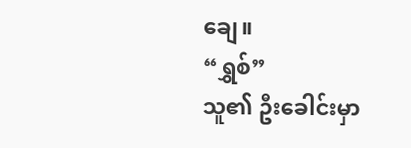ချေ။
“ရွှစ်”
သူ၏ ဦးခေါင်းမှာ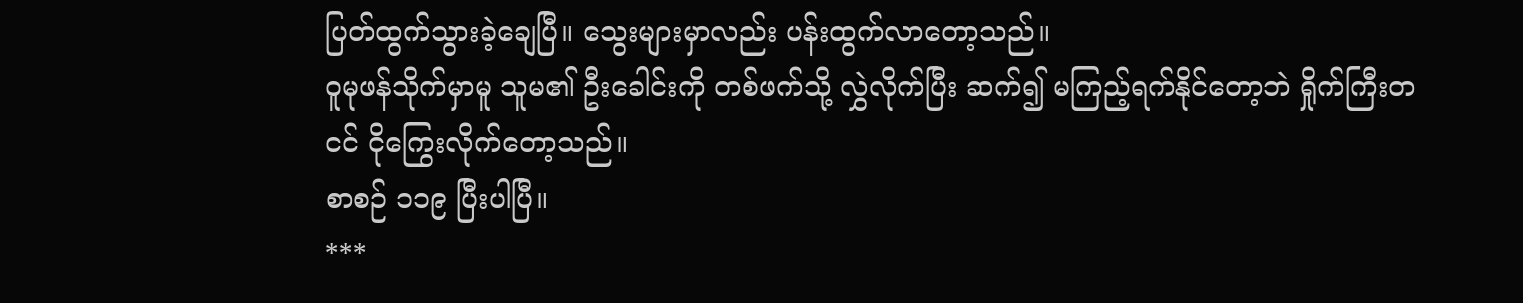ပြတ်ထွက်သွားခဲ့ချေပြီ။ သွေးများမှာလည်း ပန်းထွက်လာတော့သည်။
ဝူမုဖန်သိုက်မှာမူ သူမ၏ ဦးခေါင်းကို တစ်ဖက်သို့ လွှဲလိုက်ပြီး ဆက်၍ မကြည့်ရက်နိုင်တော့ဘဲ ရှိုက်ကြီးတငင် ငိုကြွေးလိုက်တော့သည်။
စာစဉ် ၁၁၉ ပြီးပါပြီ။
***